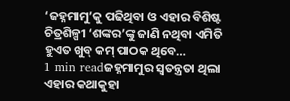‘ଜହ୍ନମାମୁ’କୁ ପଢିଥିବା ଓ ଏହାର ବିଶିଷ୍ଟ ଚିତ୍ରଶିଳ୍ପୀ ‘ଶଙ୍କର’ଙ୍କୁ ଜାଣି ନଥିବା ଏମିତି ହୁଏତ ଖୁବ୍ କମ୍ ପାଠକ ଥିବେ…
1 min readଜହ୍ନମାମୁର ସ୍ୱତନ୍ତ୍ରତା ଥିଲା ଏହାର କଥାକୁହା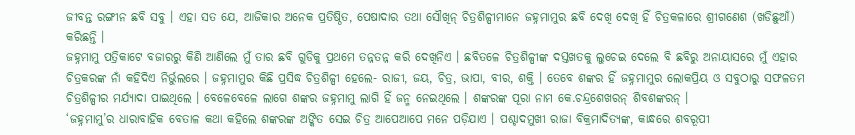ଜୀବନ୍ତ ରଙ୍ଗୀନ ଛବି ସବୁ । ଏହା ସତ ଯେ, ଆଜିକାର ଅନେକ ପ୍ରତିଷ୍ଠିତ, ପେଷାଦାର ତଥା ସୌଖିନ୍ ଚିତ୍ରଶିଳ୍ପୀମାନେ ଜହ୍ନମାମୁର ଛବି ଦେଖି ଦେଖି ହିଁ ଚିତ୍ରକଳାରେ ଶ୍ରୀଗଣେଶ (ଖଡିଛୁଆଁ) କରିଛନ୍ତି ।
ଜହ୍ନମାମୁ ପତ୍ରିକାଟେ ବଜାରରୁ କିଣି ଆଣିଲେ ମୁଁ ତାର ଛବି ଗୁଡିକୁ ପ୍ରଥମେ ତନ୍ନତନ୍ନ କରି ଦେଖିନିଏ । ଛବିତଳେ ଚିତ୍ରଶିଳ୍ପୀଙ୍କ ଦସ୍ତଖତକୁ ଲୁଚେଇ ଦେଲେ ବି ଛବିରୁ ଅନାୟାସରେ ମୁଁ ଏହାର ଚିତ୍ରକରଙ୍କ ନାଁ କହିଦିଏ ନିର୍ଭୁଲରେ । ଜହ୍ନମାମୁର କିଛି ପ୍ରସିଦ୍ଧ ଚିତ୍ରଶିଳ୍ପୀ ହେଲେ- ରାଜୀ, ଜୟ, ଚିତ୍ର, ଭାପା, ବୀର, ଶକ୍ତି । ତେବେ ଶଙ୍କର ହିଁ ଜହ୍ନମାମୁର ଲୋକପ୍ରିୟ ଓ ସବୁଠାରୁ ସଫଳତମ ଚିତ୍ରଶିଳ୍ପୀର ମର୍ଯ୍ୟାଦା ପାଇଥିଲେ । ବେଳେବେଳେ ଲାଗେ ଶଙ୍କର ଜହ୍ନମାମୁ ଲାଗି ହିଁ ଜନ୍ମ ନେଇଥିଲେ । ଶଙ୍କରଙ୍କ ପୂରା ନାମ କେ.ଚନ୍ଦ୍ରଶେଖରନ୍ ଶିବଶଙ୍କରନ୍ ।
‘ଜହ୍ନମାମୁ’ର ଧାରାବାହିକ ବେତାଳ କଥା କହିଲେ ଶଙ୍କରଙ୍କ ଅଙ୍କିତ ସେଇ ଚିତ୍ର ଆପେଆପେ ମନେ ପଡ଼ିଯାଏ । ପଶ୍ଚାଦମୁଖୀ ରାଜା ବିକ୍ରମାଦିତ୍ୟଙ୍କ, କାନ୍ଧରେ ଶବରୂପୀ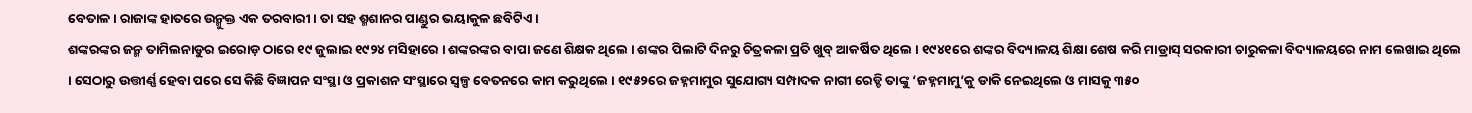ବେତାଳ । ରାଜାଙ୍କ ହାତରେ ଉନ୍ମୁକ୍ତ ଏକ ତରବାରୀ । ତା ସହ ଶ୍ମଶାନର ପାଣ୍ଡୁର ଭୟାକୁଳ ଛବିଟିଏ ।
ଶଙ୍କରଙ୍କର ଜନ୍ମ ତାମିଲନାଡୁର ଇରୋଡ଼ ଠାରେ ୧୯ ଜୁଲାଇ ୧୯୨୪ ମସିହାରେ । ଶଙ୍କରଙ୍କର ବାପା ଜଣେ ଶିକ୍ଷକ ଥିଲେ । ଶଙ୍କର ପିଲାଟି ଦିନରୁ ଚିତ୍ରକଳା ପ୍ରତି ଖୁବ୍ ଆକର୍ଷିତ ଥିଲେ । ୧୯୪୧ରେ ଶଙ୍କର ବିଦ୍ୟାଳୟ ଶିକ୍ଷା ଶେଷ କରି ମାଡ୍ରାସ୍ ସରକାରୀ ଚାରୁକଳା ବିଦ୍ୟାଳୟରେ ନାମ ଲେଖାଇ ଥିଲେ । ସେଠାରୁ ଉତ୍ତୀର୍ଣ୍ଣ ହେବା ପରେ ସେ କିଛି ବିଜ୍ଞାପନ ସଂସ୍ଥା ଓ ପ୍ରକାଶନ ସଂସ୍ଥାରେ ସ୍ୱଳ୍ପ ବେତନରେ କାମ କରୁଥିଲେ । ୧୯୫୨ରେ ଜହ୍ନମାମୁର ସୁଯୋଗ୍ୟ ସମ୍ପାଦକ ନାଗୀ ରେଡ୍ଡି ତାଙ୍କୁ ‘ଜହ୍ନମାମୁ’କୁ ଡାକି ନେଇଥିଲେ ଓ ମାସକୁ ୩୫୦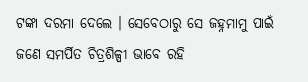ଟଙ୍କା ଦରମା ଦେଲେ । ସେବେଠାରୁ ସେ ଜହ୍ନମାମୁ ପାଇଁ ଜଣେ ସମର୍ପିତ ଚିତ୍ରଶିଳ୍ପୀ ଭାବେ ରହି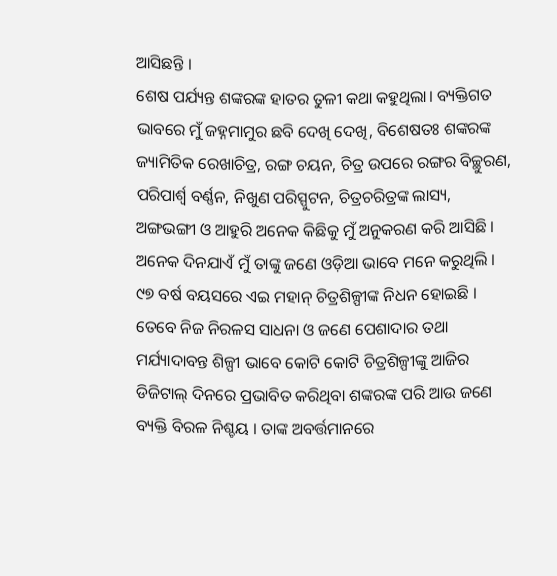ଆସିଛନ୍ତି ।
ଶେଷ ପର୍ଯ୍ୟନ୍ତ ଶଙ୍କରଙ୍କ ହାତର ତୁଳୀ କଥା କହୁଥିଲା। ବ୍ୟକ୍ତିଗତ ଭାବରେ ମୁଁ ଜହ୍ନମାମୁର ଛବି ଦେଖି ଦେଖି, ବିଶେଷତଃ ଶଙ୍କରଙ୍କ ଜ୍ୟାମିତିକ ରେଖାଚିତ୍ର, ରଙ୍ଗ ଚୟନ, ଚିତ୍ର ଉପରେ ରଙ୍ଗର ବିଚ୍ଛୁରଣ, ପରିପାର୍ଶ୍ୱ ବର୍ଣ୍ଣନ, ନିଖୁଣ ପରିସ୍ପୁଟନ, ଚିତ୍ରଚରିତ୍ରଙ୍କ ଲାସ୍ୟ, ଅଙ୍ଗଭଙ୍ଗୀ ଓ ଆହୁରି ଅନେକ କିଛିକୁ ମୁଁ ଅନୁକରଣ କରି ଆସିଛି । ଅନେକ ଦିନଯାଏଁ ମୁଁ ତାଙ୍କୁ ଜଣେ ଓଡ଼ିଆ ଭାବେ ମନେ କରୁଥିଲି । ୯୭ ବର୍ଷ ବୟସରେ ଏଇ ମହାନ୍ ଚିତ୍ରଶିଳ୍ପୀଙ୍କ ନିଧନ ହୋଇଛି । ତେବେ ନିଜ ନିରଳସ ସାଧନା ଓ ଜଣେ ପେଶାଦାର ତଥା ମର୍ଯ୍ୟାଦାବନ୍ତ ଶିଳ୍ପୀ ଭାବେ କୋଟି କୋଟି ଚିତ୍ରଶିଳ୍ପୀଙ୍କୁ ଆଜିର ଡିଜିଟାଲ୍ ଦିନରେ ପ୍ରଭାବିତ କରିଥିବା ଶଙ୍କରଙ୍କ ପରି ଆଉ ଜଣେ ବ୍ୟକ୍ତି ବିରଳ ନିଶ୍ଚୟ । ତାଙ୍କ ଅବର୍ତ୍ତମାନରେ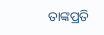ତାଙ୍କପ୍ରତି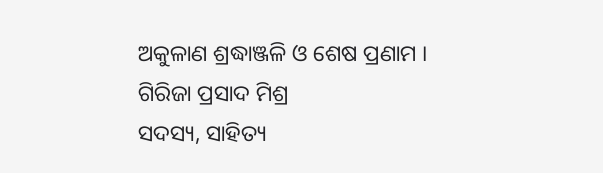ଅକୁଳାଣ ଶ୍ରଦ୍ଧାଞ୍ଜଳି ଓ ଶେଷ ପ୍ରଣାମ ।
ଗିରିଜା ପ୍ରସାଦ ମିଶ୍ର
ସଦସ୍ୟ, ସାହିତ୍ୟ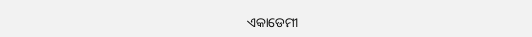ଏକାଡେମୀ